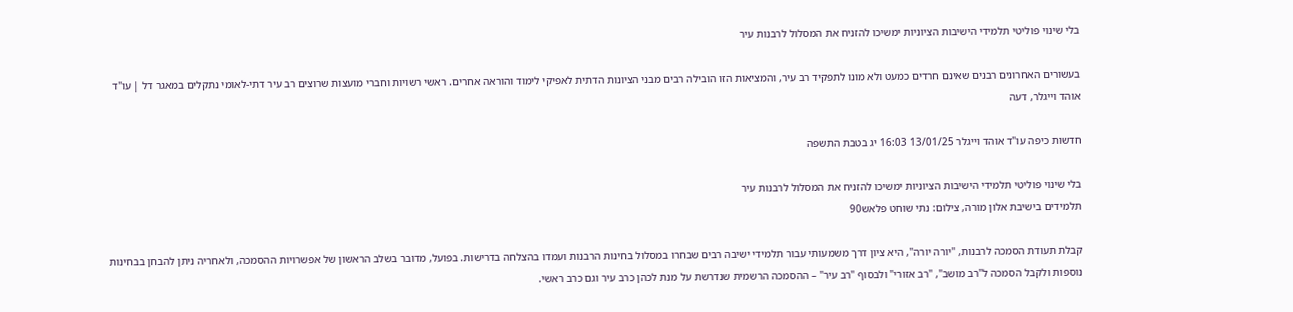בלי שינוי פוליטי תלמידי הישיבות הציוניות ימשיכו להזניח את המסלול לרבנות עיר

בעשורים האחרונים רבנים שאינם חרדים כמעט ולא מונו לתפקיד רב עיר, והמציאות הזו הובילה רבים מבני הציונות הדתית לאפיקי לימוד והוראה אחרים. ראשי רשויות וחברי מועצות שרוצים רב עיר דתי-לאומי נתקלים במאגר דל | עו"ד אוהד וייגלר, דעה

חדשות כיפה עו"ד אוהד וייגלר 13/01/25 16:03 יג בטבת התשפה

בלי שינוי פוליטי תלמידי הישיבות הציוניות ימשיכו להזניח את המסלול לרבנות עיר
תלמידים בישיבת אלון מורה, צילום: נתי שוחט פלאש90

קבלת תעודת הסמכה לרבנות, "יורה יורה", היא ציון דרך משמעותי עבור תלמידי ישיבה רבים שבחרו במסלול בחינות הרבנות ועמדו בהצלחה בדרישות. בפועל, מדובר בשלב הראשון של אפשרויות ההסמכה, ולאחריה ניתן להבחן בבחינות נוספות ולקבל הסמכה ל"רב מושב", "רב אזורי" ולבסוף "רב עיר" – ההסמכה הרשמית שנדרשת על מנת לכהן כרב עיר וגם כרב ראשי.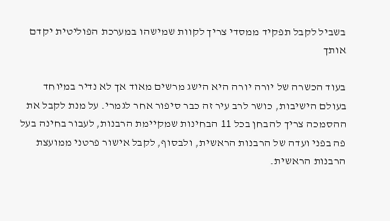בשביל לקבל תפקיד ממסדי צריך לקוות שמישהו במערכת הפוליטית יקדם אותך

בעוד הכשרה של יורה יורה היא הישג מרשים מאוד אך לא נדיר במיוחד בעולם הישיבות, כושר לרב עיר זה כבר סיפור אחר לגמרי. על מנת לקבל את ההסמכה צריך להבחן בכל 11 הבחינות שמקיימת הרבנות, לעבור בחינה בעל פה בפני ועדה של הרבנות הראשית, ולבסוף, לקבל אישור פרטני ממועצת הרבנות הראשית.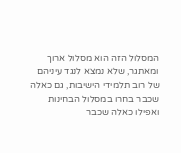המסלול הזה הוא מסלול ארוך ומאתגר, שלא נמצא לנגד עיניהם של רוב תלמידי הישיבות, גם כאלה שכבר בחרו במסלול הבחינות ואפילו כאלה שכבר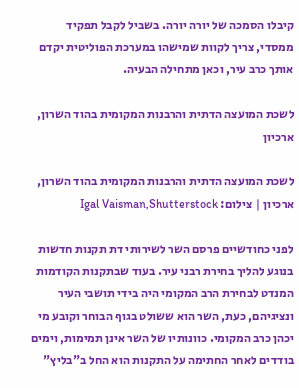קיבלו הסמכה של יורה יורה. בשביל לקבל תפקיד ממסדי, צריך לקוות שמישהו במערכת הפוליטית יקדם אותך כרב עיר, וכאן מתחילה הבעיה.

לשכת המועצה הדתית והרבנות המקומית בהוד השרון, ארכיון

לשכת המועצה הדתית והרבנות המקומית בהוד השרון, ארכיון | צילום: Igal Vaisman,Shutterstock

לפני כחודשיים פרסם השר לשירותי דת תקנות חדשות בנוגע להליך בחירת רבני עיר. בעוד שבתקנות הקודמות המנדט לבחירת הרב המקומי היה בידי תושבי העיר ונציגיהם, כעת, השר הוא ששולט בגוף הבוחר וקובע מי יכהן כרב המקומי. כוונותיו של השר אינן תמימות, וימים בודדים לאחר החתימה על התקנות הוא החל ב"בליץ"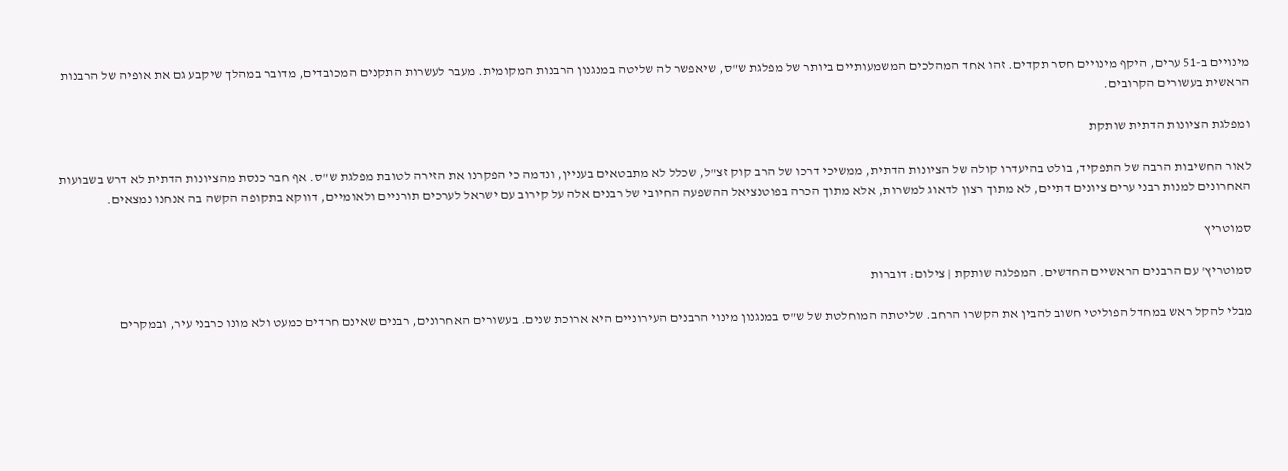מינויים ב-51 ערים, היקף מינויים חסר תקדים. זהו אחד המהלכים המשמעותיים ביותר של מפלגת ש"ס, שיאפשר לה שליטה במנגנון הרבנות המקומית. מעבר לעשרות התקנים המכובדים, מדובר במהלך שיקבע גם את אופיה של הרבנות הראשית בעשורים הקרובים.

ומפלגת הציונות הדתית שותקת

לאור החשיבות הרבה של התפקיד, בולט בהיעדרו קולה של הציונות הדתית, ממשיכי דרכו של הרב קוק זצ"ל, שכלל לא מתבטאים בעניין, ונדמה כי הפקרנו את הזירה לטובת מפלגת ש"ס. אף חבר כנסת מהציונות הדתית לא דרש בשבועות האחרונים למנות רבני ערים ציונים דתיים, לא מתוך רצון לדאוג למשרות, אלא מתוך הכרה בפוטנציאל ההשפעה החיובי של רבנים אלה על קירוב עם ישראל לערכים תורניים ולאומיים, דווקא בתקופה הקשה בה אנחנו נמצאים.

סמוטריץ

סמוטריץ' עם הרבנים הראשיים החדשים. המפלגה שותקת | צילום: דוברות

מבלי להקל ראש במחדל הפוליטי חשוב להבין את הקשרו הרחב. שליטתה המוחלטת של ש"ס במנגנון מינוי הרבנים העירוניים היא ארוכת שנים. בעשורים האחרונים, רבנים שאינם חרדים כמעט ולא מונו כרבני עיר, ובמקרים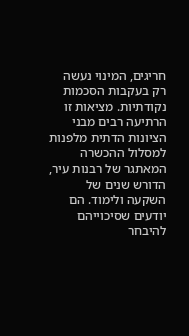חריגים, המינוי נעשה רק בעקבות הסכמות נקודתיות. מציאות זו הרתיעה רבים מבני הציונות הדתית מלפנות למסלול ההכשרה המאתגר של רבנות עיר, הדורש שנים של השקעה ולימוד. הם יודעים שסיכוייהם להיבחר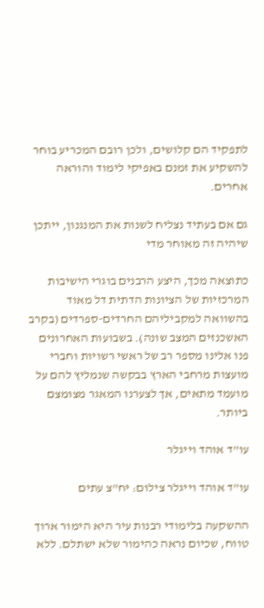לתפקיד הם קלושים, ולכן רובם המכריע בוחר להשקיע את זמנם באפיקי לימוד והוראה אחרים.

גם אם בעתיד נצליח לשנות את המנגנון, ייתכן שיהיה זה מאוחר מדי

כתוצאה מכך, היצע הרבנים בוגרי הישיבות המרכזיות של הציונות הדתית דל מאוד בהשוואה למקביליהם החרדים-ספרדים (בקרב האשכנזים המצב שונה). בשבועות האחרונים פנו אלינו מספר רב של ראשי רשויות וחברי מועצות מרחבי הארץ בבקשה שנמליץ להם על מועמד מתאים, אך לצערנו המאגר מצומצם ביותר.

עו"ד אוהד וייגלר

עו"ד אוהד וייגלר צילום: יח"צ עתים

ההשקעה בלימודי רבנות עיר היא הימור ארוך טווח, שכיום נראה כהימור שלא ישתלם. ללא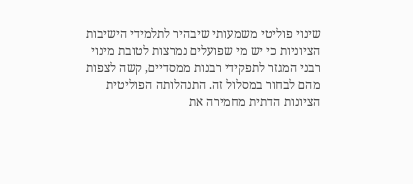שינוי פוליטי משמעותי שיבהיר לתלמידי הישיבות הציוניות כי יש מי שפועלים נמרצות לטובת מינוי רבני המגזר לתפקידי רבנות ממסדיים, קשה לצפות מהם לבחור במסלול זה. התנהלותה הפוליטית הציונות הדתית מחמירה את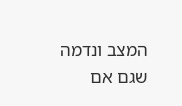המצב ונדמה שגם אם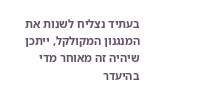בעתיד נצליח לשנות את המנגנון המקולקל, ייתכן שיהיה זה מאוחר מדי בהיעדר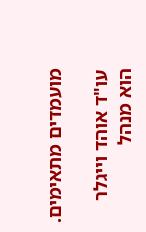מועמדים מתאימים.

עו"ד אוהד וייגלר הוא מנהל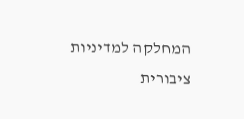המחלקה למדיניות ציבורית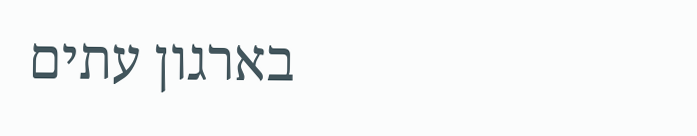בארגון עתים